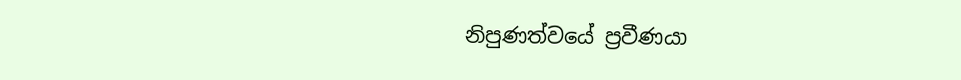නිපුණත්වයේ ප්‍රවීණයා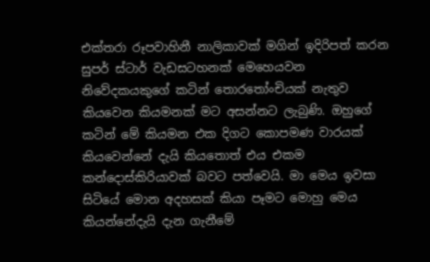එක්තරා රූපවාහිනී නාලිකාවක් මගින් ඉදිරිපත් කරන සුපර් ස්ටාර් වැඩසටහනක් මෙහෙයවන නිවේදකයකුගේ කටින් තොරතෝංචියක් නැතුව කියවෙන කියමනක් මට අසන්නට ලැබුණි. ඔහුගේ කටින් මේ කියමන එක දිගට කොපමණ වාරයක් කියවෙන්නේ දැයි කියතොත් එය එකම කන්දොස්කිරියාවක් බවට පත්වෙයි. මා මෙය ඉවසා සිටියේ මොන අදහසක් කියා පෑමට මොහු මෙය කියන්නේදැයි දැන ගැනීමේ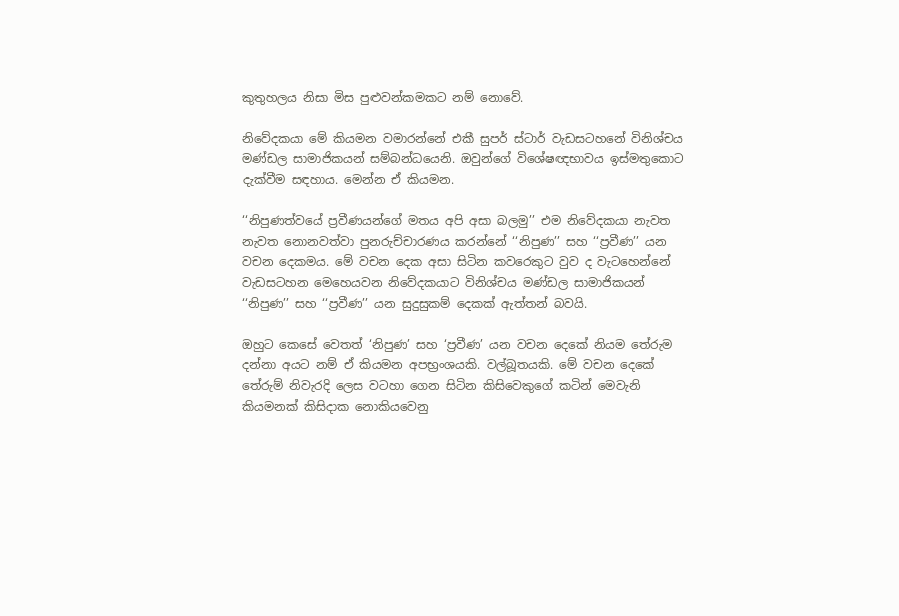කුතුහලය නිසා මිස පුළුවන්කමකට නම් නොවේ.

නිවේදකයා මේ කියමන වමාරන්නේ එකී සුපර් ස්ටාර් වැඩසටහනේ විනිශ්චය මණ්ඩල සාමාජිකයන් සම්බන්ධයෙනි. ඔවුන්ගේ විශේෂඥභාවය ඉස්මතුකොට දැක්වීම සඳහාය. මෙන්න ඒ කියමන.

‘‘නිපුණත්වයේ ප්‍රවීණයන්ගේ මතය අපි අසා බලමු’’ එම නිවේදකයා නැවත නැවත නොනවත්වා පුනරුච්චාරණය කරන්නේ ‘‘නිපුණ’’ සහ ‘‘ප්‍රවීණ’’ යන වචන දෙකමය. මේ වචන දෙක අසා සිටින කවරෙකුට වුව ද වැටහෙන්නේ වැඩසටහන මෙහෙයවන නිවේදකයාට විනිශ්චය මණ්ඩල සාමාජිකයන් ‘‘නිපුණ’’ සහ ‘‘ප්‍රවීණ’’ යන සුදුසුකම් දෙකක් ඇත්තන් බවයි.

ඔහුට කෙසේ වෙතත් ‘නිපුණ’ සහ ‘ප්‍රවීණ’ යන වචන දෙකේ නියම තේරුම දන්නා අයට නම් ඒ කියමන අපභ්‍රංශයකි. වල්බූතයකි. මේ වචන දෙකේ තේරුම් නිවැරදි ලෙස වටහා ගෙන සිටින කිසිවෙකුගේ කටින් මෙවැනි කියමනක් කිසිදාක නොකියවෙනු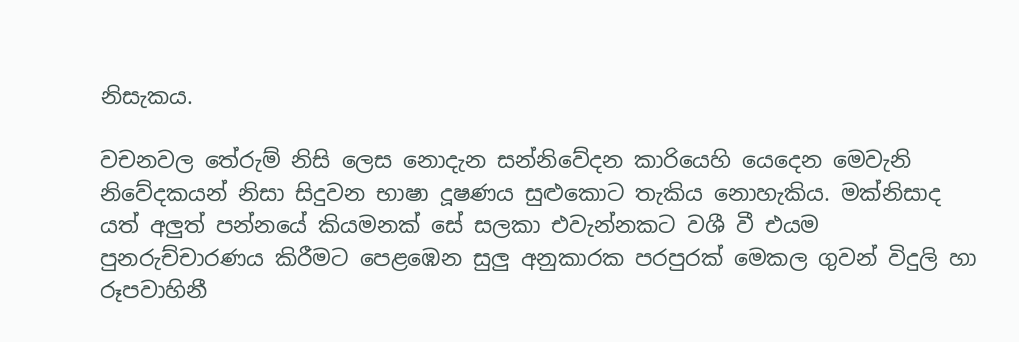නිසැකය.

වචනවල තේරුම් නිසි ලෙස නොදැන සන්නිවේදන කාරියෙහි යෙදෙන මෙවැනි නිවේදකයන් නිසා සිදුවන භාෂා දූෂණය සුළුකොට තැකිය නොහැකිය. මක්නිසාද යත් අලුත් පන්නයේ කියමනක් සේ සලකා එවැන්නකට වශී වී එයම පුනරුච්චාරණය කිරීමට පෙළඹෙන සුලු අනුකාරක පරපුරක් මෙකල ගුවන් විදුලි හා රූපවාහිනී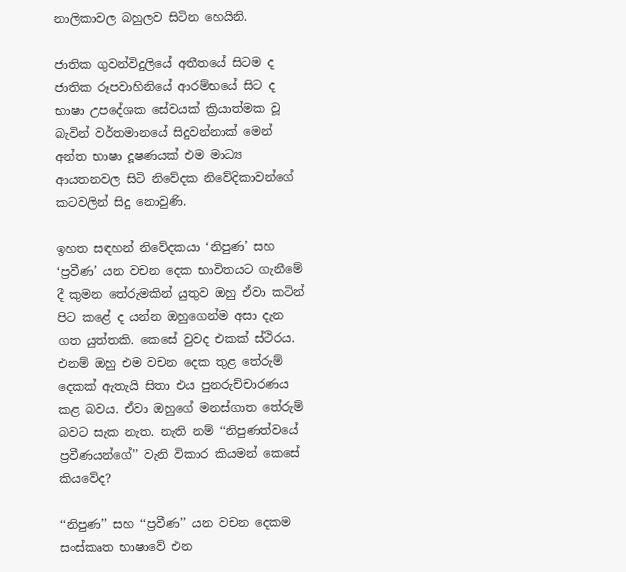නාලිකාවල බහුලව සිටින හෙයිනි.

ජාතික ගුවන්විදුලියේ අතීතයේ සිටම ද ජාතික රූපවාහිනියේ ආරම්භයේ සිට ද භාෂා උපදේශක සේවයක් ක්‍රියාත්මක වූ බැවින් වර්තමානයේ සිදුවන්නාක් මෙන් අන්ත භාෂා දූෂණයක් එම මාධ්‍ය ආයතනවල සිටි නිවේදක නිවේදිකාවන්ගේ කටවලින් සිදු නොවුණි.

ඉහත සඳහන් නිවේදකයා ‘නිපුණ’ සහ ‘ප්‍රවීණ’ යන වචන දෙක භාවිතයට ගැනීමේ දී කුමන තේරුමකින් යුතුව ඔහු ඒවා කටින් පිට කළේ ද යන්න ඔහුගෙන්ම අසා දැන ගත යුත්තකි. කෙසේ වුවද එකක් ස්ථිරය. එනම් ඔහු එම වචන දෙක තුළ තේරුම් දෙකක් ඇතැයි සිතා එය පුනරුච්චාරණය කළ බවය. ඒවා ඔහුගේ මනස්ගාත තේරුම් බවට සැක නැත. නැති නම් ‘‘නිපුණත්වයේ ප්‍රවීණයන්ගේ’’ වැනි විකාර කියමන් කෙසේ කියවේද?

‘‘නිපුණ’’ සහ ‘‘ප්‍රවීණ’’ යන වචන දෙකම සංස්කෘත භාෂාවේ එන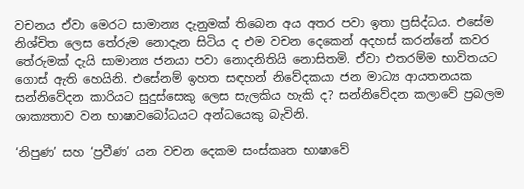වචනය ඒවා මෙරට සාමාන්‍ය දැනුමක් තිබෙන අය අතර පවා ඉතා ප්‍රසිද්ධය. එසේම නිශ්චිත ලෙස තේරුම නොදැන සිටිය ද එම වචන දෙකෙන් අදහස් කරන්නේ කවර තේරුමක් දැයි සාමාන්‍ය ජනයා පවා නොදනිතියි නොසිතමි. ඒවා එතරම්ම භාවිතයට ගොස් ඇති හෙයිනි. එසේනම් ඉහත සඳහන් නිවේදකයා ජන මාධ්‍ය ආයතනයක සන්නිවේදන කාරියට සුදුස්සෙකු ලෙස සැලකිය හැකි ද? සන්නිවේදන කලාවේ ප්‍රබලම ශාක්‍යතාව වන භාෂාවබෝධයට අන්ධයෙකු බැවිනි.

‘නිපුණ’ සහ ‘ප්‍රවීණ’ යන වචන දෙකම සංස්කෘත භාෂාවේ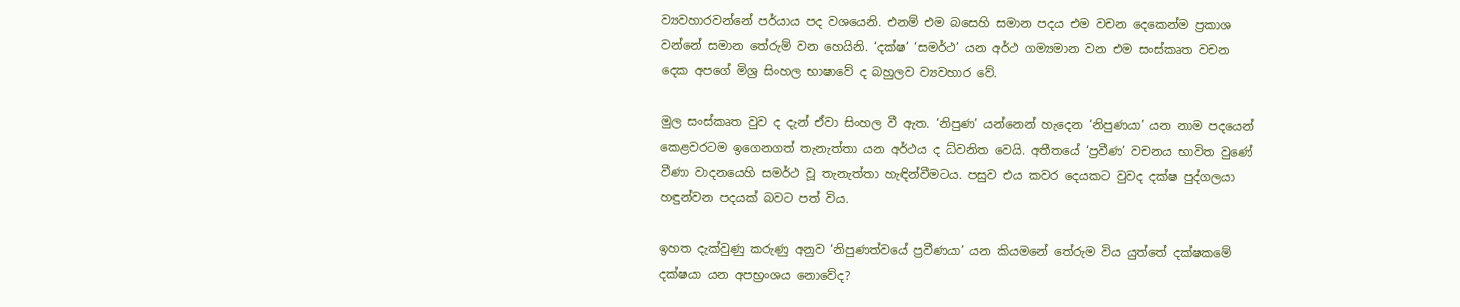ව්‍යවහාරවන්නේ පර්යාය පද වශයෙනි. එනම් එම බසෙහි සමාන පදය එම වචන දෙකෙන්ම ප්‍රකාශ වන්නේ සමාන තේරුම් වන හෙයිනි. ‘දක්ෂ’ ‘සමර්ථ’ යන අර්ථ ගම්‍යමාන වන එම සංස්කෘත වචන දෙක අපගේ මිශ්‍ර සිංහල භාෂාවේ ද බහුලව ව්‍යවහාර වේ.

මුල සංස්කෘත වුව ද දැන් ඒවා සිංහල වී ඇත. ‘නිපුණ’ යන්නෙන් හැදෙන ‘නිපුණයා’ යන නාම පදයෙන් කෙළවරටම ඉගෙනගත් තැනැත්තා යන අර්ථය ද ධ්වනිත වෙයි. අතීතයේ ‘ප්‍රවීණ’ වචනය භාවිත වුණේ වීණා වාදනයෙහි සමර්ථ වූ තැනැත්තා හැඳින්වීමටය. පසුව එය කවර දෙයකට වුවද දක්ෂ පුද්ගලයා හඳුන්වන පදයක් බවට පත් විය.

ඉහත දැක්වුණු කරුණු අනුව ‘නිපුණත්වයේ ප්‍රවීණයා’ යන කියමනේ තේරුම විය යුත්තේ දක්ෂකමේ දක්ෂයා යන අපභ්‍රංශය නොවේද?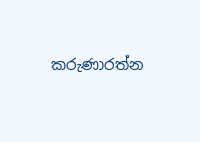කරුණාරත්න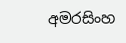අමරසිංහ